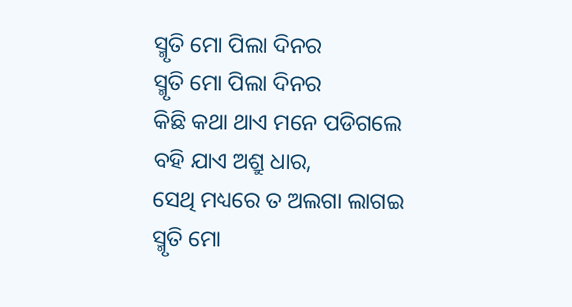ସ୍ମୃତି ମୋ ପିଲା ଦିନର
ସ୍ମୃତି ମୋ ପିଲା ଦିନର
କିଛି କଥା ଥାଏ ମନେ ପଡିଗଲେ
ବହି ଯାଏ ଅଶ୍ରୁ ଧାର,
ସେଥି ମଧ୍ୟରେ ତ ଅଲଗା ଲାଗଇ
ସ୍ମୃତି ମୋ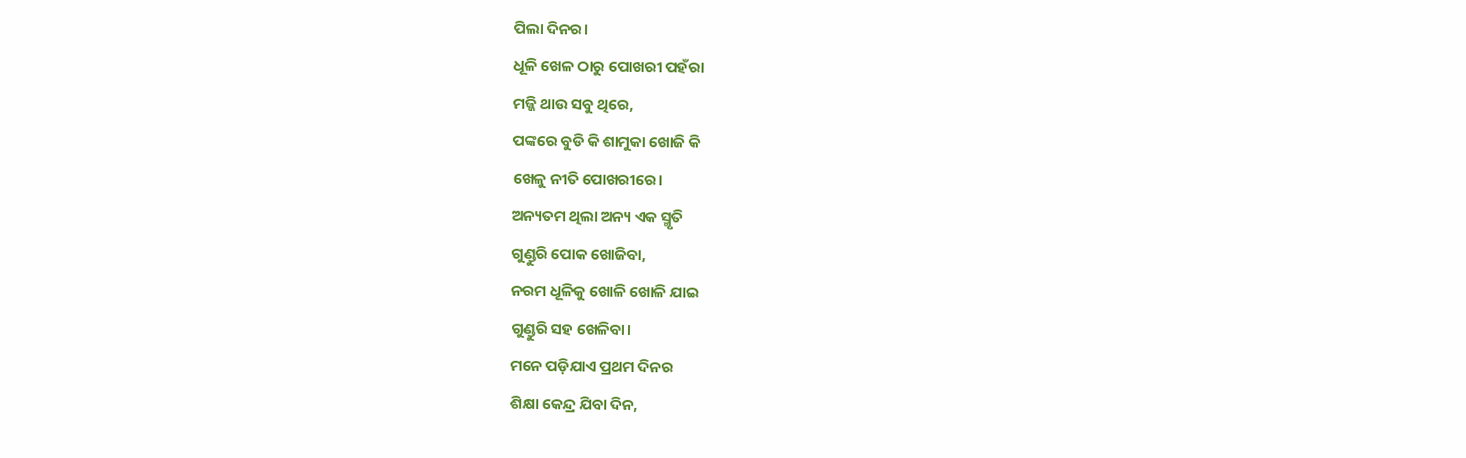ପିଲା ଦିନର।
ଧୂଳି ଖେଳ ଠାରୁ ପୋଖରୀ ପହଁରା
ମଜ୍ଜି ଥାଉ ସବୁ ଥିରେ,
ପଙ୍କରେ ବୁଡି କି ଶାମୁକା ଖୋଜି କି
ଖେଳୁ ନୀତି ପୋଖରୀରେ।
ଅନ୍ୟତମ ଥିଲା ଅନ୍ୟ ଏକ ସ୍ମୃତି
ଗୁଣ୍ଡୁରି ପୋକ ଖୋଜିବା,
ନରମ ଧୂଳିକୁ ଖୋଳି ଖୋଳି ଯାଇ
ଗୁଣ୍ଡୁରି ସହ ଖେଳିବା।
ମନେ ପଡ଼ିଯାଏ ପ୍ରଥମ ଦିନର
ଶିକ୍ଷା କେନ୍ଦ୍ର ଯିବା ଦିନ,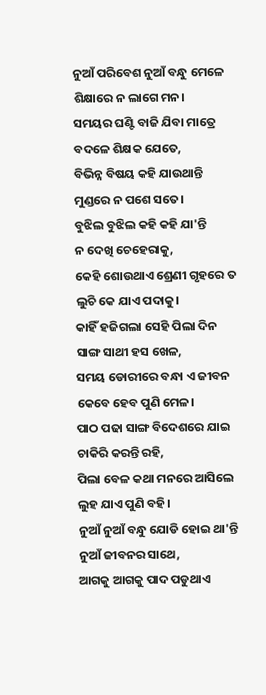ନୁଆଁ ପରିବେଶ ନୁଆଁ ବନ୍ଧୁ ମେଳେ
ଶିକ୍ଷାରେ ନ ଲାଗେ ମନ।
ସମୟର ଘଣ୍ଟି ବାଜି ଯିବା ମାତ୍ରେ
ବଦଳେ ଶିକ୍ଷକ ଯେତେ,
ବିଭିନ୍ନ ବିଷୟ କହି ଯାଉଥାନ୍ତି
ମୁଣ୍ଡରେ ନ ପଶେ ସତେ।
ବୁଝିଲ ବୁଝିଲ କହି କହି ଯା'ନ୍ତି
ନ ଦେଖି ଚେହେରାକୁ,
କେହି ଶୋଉଥାଏ ଶ୍ରେଣୀ ଗୃହରେ ତ
ଲୁଚି କେ ଯାଏ ପଦାକୁ।
କାହିଁ ହଜିଗଲା ସେହି ପିଲା ଦିନ
ସାଙ୍ଗ ସାଥୀ ହସ ଖେଳ,
ସମୟ ଡୋରୀରେ ବନ୍ଧା ଏ ଜୀବନ
କେବେ ହେବ ପୁଣି ମେଳ।
ପାଠ ପଢା ସାଙ୍ଗ ବିଦେଶରେ ଯାଇ
ଚାକିରି କରନ୍ତି ରହି,
ପିଲା ବେଳ କଥା ମନରେ ଆସିଲେ
ଲୁହ ଯାଏ ପୁଣି ବହି।
ନୁଆଁ ନୁଆଁ ବନ୍ଧୁ ଯୋଡି ହୋଇ ଥା'ନ୍ତି
ନୁଆଁ ଜୀବନର ସାଥେ,
ଆଗକୁ ଆଗକୁ ପାଦ ପଡୁଥାଏ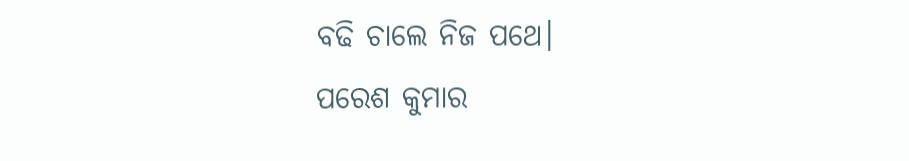ବଢି ଚାଲେ ନିଜ ପଥେ।
ପରେଶ କୁମାର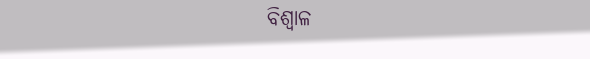ବିଶ୍ବାଳ